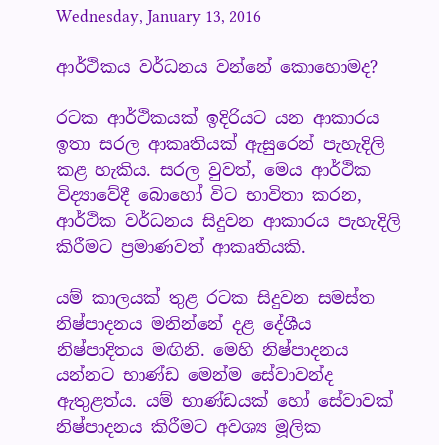Wednesday, January 13, 2016

ආර්ථිකය වර්ධනය වන්නේ කොහොමද?

රටක ආර්ථිකයක් ඉදිරියට යන ආකාරය ඉතා සරල ආකෘතියක් ඇසුරෙන් පැහැදිලි කළ හැකිය. සරල වුවත්, මෙය ආර්ථික විද්‍යාවේදී බොහෝ විට භාවිතා කරන, ආර්ථික වර්ධනය සිදුවන ආකාරය පැහැදිලි කිරීමට ප්‍රමාණවත් ආකෘතියකි.

යම් කාලයක් තුළ රටක සිදුවන සමස්ත නිෂ්පාදනය මනින්නේ දළ දේශීය නිෂ්පාදිතය මඟිනි. මෙහි නිෂ්පාදනය යන්නට භාණ්ඩ මෙන්ම සේවාවන්ද ඇතුළත්ය. යම් භාණ්ඩයක් හෝ සේවාවක් නිෂ්පාදනය කිරීමට අවශ්‍ය මූලික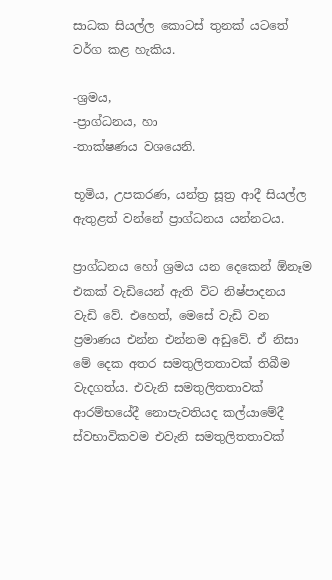සාධක සියල්ල කොටස් තුනක් යටතේ වර්ග කළ හැකිය.

-ශ්‍රමය,
-ප්‍රාග්ධනය, හා
-තාක්ෂණය වශයෙනි.

භූමිය, උපකරණ, යන්ත්‍ර සූත්‍ර ආදී සියල්ල ඇතුළත් වන්නේ ප්‍රාග්ධනය යන්නටය.

ප්‍රාග්ධනය හෝ ශ්‍රමය යන දෙකෙන් ඕනෑම එකක් වැඩියෙන් ඇති විට නිෂ්පාදනය වැඩි වේ. එහෙත්, මෙසේ වැඩි වන ප්‍රමාණය එන්න එන්නම අඩුවේ. ඒ නිසා මේ දෙක අතර සමතුලිතතාවක් තිබීම වැදගත්ය. එවැනි සමතුලිතතාවක් ආරම්භයේදී නොපැවතියද කල්යාමේදී ස්වභාවිකවම එවැනි සමතුලිතතාවක්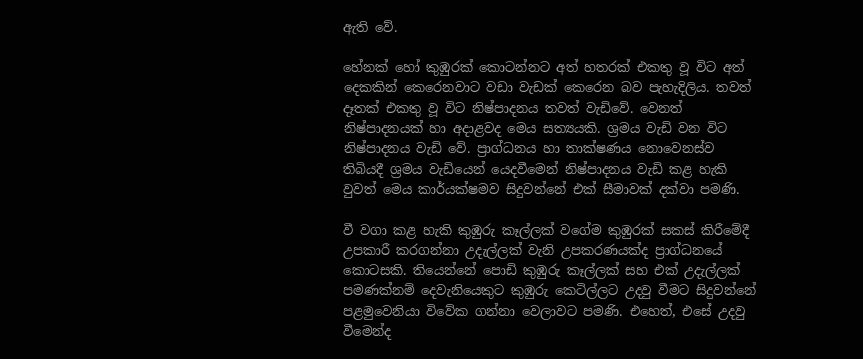ඇති වේ.

හේනක් හෝ කුඹුරක් කොටන්නට අත් හතරක් එකතු වූ විට අත් දෙකකින් කෙරෙනවාට වඩා වැඩක් කෙරෙන බව පැහැදිලිය. තවත් දෑතක් එකතු වූ විට නිෂ්පාදනය තවත් වැඩිවේ. වෙනත් නිෂ්පාදනයක් හා අදාළවද මෙය සත්‍යයකි. ශ්‍රමය වැඩි වන විට නිෂ්පාදනය වැඩි වේ. ප්‍රාග්ධනය හා තාක්ෂණය නොවෙනස්ව තිබියදී ශ්‍රමය වැඩියෙන් යෙදවීමෙන් නිෂ්පාදනය වැඩි කළ හැකි වුවත් මෙය කාර්යක්ෂමව සිදුවන්නේ එක් සීමාවක් දක්වා පමණි.

වී වගා කළ හැකි කුඹුරු කෑල්ලක් වගේම කුඹුරක් සකස් කිරීමේදී උපකාරී කරගන්නා උදැල්ලක් වැනි උපකරණයක්ද ප්‍රාග්ධනයේ කොටසකි. තියෙන්නේ පොඩි කුඹුරු කෑල්ලක් සහ එක් උදැල්ලක් පමණක්නම් දෙවැනියෙකුට කුඹුරු කෙටිල්ලට උදවු වීමට සිදුවන්නේ පළමුවෙනියා විවේක ගන්නා වෙලාවට පමණි. එහෙත්, එසේ උදවු වීමෙන්ද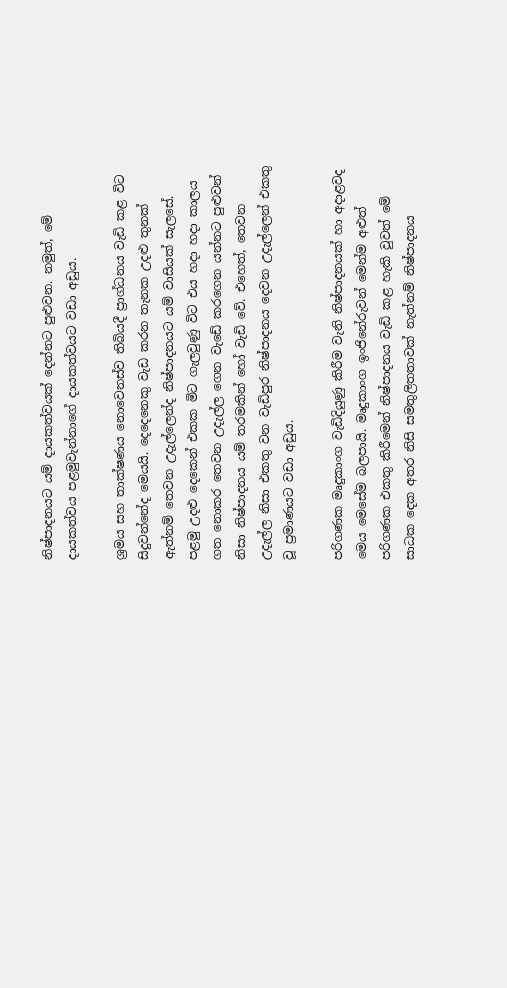නිෂ්පාදනයට යම් දායකත්වයක් දෙන්නට පුළුවන. නමුත්, මේ දායකත්වය පළමුවැන්නාගේ දායකත්වයට වඩා අඩුය.

ශ්‍රමය සහ තාක්ෂණය නොවෙනස්ව තිබියදී ප්‍රාග්ධනය වැඩි කළ විට සිදුවන්නේද මෙයයි. දෙදෙනෙකු වැඩ කරන තැනක උදළු තුනක් ඇත්නම් තෙවන උදැල්ලෙන්ද නිෂ්පාදනයට යම් වාසියක් සැලසේ. පළමු උදළු දෙකෙන් එකක මිට ගැලවුණු විට එය හදා හදා කාලය ගත නොකර තෙවන උදැල්ල ගෙන වැඩේ කරගෙන යන්නට පුළුවන් නිසා නිෂ්පාදනය යම් තරමකින් හෝ වැඩි වේ. එහෙත්, තෙවන උදැල්ල නිසා එකතු වන වැඩිපුර නිෂ්පාදනය දෙවන උදැල්ලෙන් එකතු වූ ප්‍රමාණයට වඩා අඩුය.

පරිගණක මෘදුකාංග වැඩිදියුණු කිරීම වැනි නිෂ්පාදනයක් හා අදාළවද මෙය මෙසේම බලපායි. මෘදුකාංග ඉංජිනේරුවන් මෙන්ම අළුත් පරිගණක එකතු කිරීමෙන් නිෂ්පාදනය වැඩි කළ හැකි වුවත් මේ සාධක දෙක අතර නිසි සමතුලිතතාවක් නැත්නම් නිෂ්පාදනය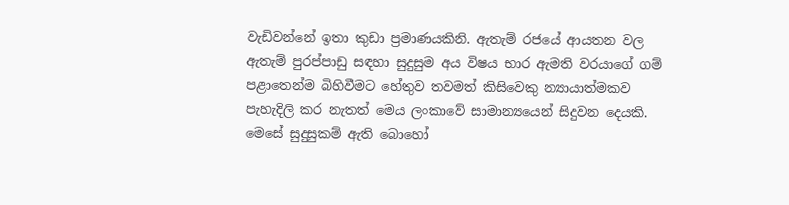වැඩිවන්නේ ඉතා කුඩා ප්‍රමාණයකිනි. ඇතැම් රජයේ ආයතන වල ඇතැම් පුරප්පාඩු සඳහා සුදුසුම අය විෂය භාර ඇමති වරයාගේ ගම් පළාතෙන්ම බිහිවීමට හේතුව තවමත් කිසිවෙකු න්‍යායාත්මකව පැහැදිලි කර නැතත් මෙය ලංකාවේ සාමාන්‍යයෙන් සිදුවන දෙයකි. මෙසේ සුදුසුකම් ඇති බොහෝ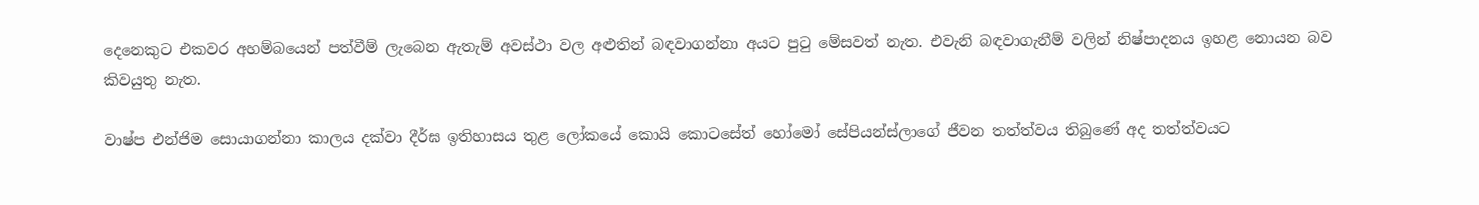දෙනෙකුට එකවර අහම්බයෙන් පත්වීම් ලැබෙන ඇතැම් අවස්ථා වල අළුතින් බඳවාගන්නා අයට පුටු මේසවත් නැත. එවැනි බඳවාගැනීම් වලින් නිෂ්පාදනය ඉහළ නොයන බව කිවයුතු නැත.

වාෂ්ප එන්ජිම සොයාගන්නා කාලය දක්වා දීර්ඝ ඉතිහාසය තුළ ලෝකයේ කොයි කොටසේත් හෝමෝ සේපියන්ස්ලාගේ ජීවන තත්ත්වය තිබුණේ අද තත්ත්වයට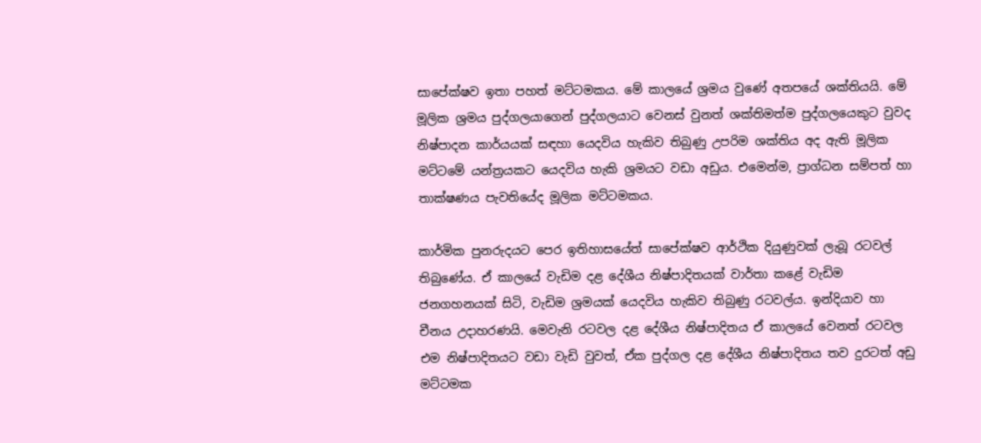සාපේක්ෂව ඉතා පහත් මට්ටමකය. මේ කාලයේ ශ්‍රමය වුණේ අතපයේ ශක්තියයි. මේ මූලික ශ්‍රමය පුද්ගලයාගෙන් පුද්ගලයාට වෙනස් වුනත් ශක්තිමත්ම පුද්ගලයෙකුට වුවද නිෂ්පාදන කාර්යයක් සඳහා යෙදවිය හැකිව තිබුණු උපරිම ශක්තිය අද ඇති මූලික මට්ටමේ යන්ත්‍රයකට යෙදවිය හැකි ශ්‍රමයට වඩා අඩුය. එමෙන්ම, ප්‍රාග්ධන සම්පත් හා තාක්ෂණය පැවතියේද මූලික මට්ටමකය.

කාර්මික පුනරුදයට පෙර ඉතිහාසයේත් සාපේක්ෂව ආර්ථික දියුණුවක් ලැබූ රටවල් තිබුණේය. ඒ කාලයේ වැඩිම දළ දේශීය නිෂ්පාදිතයක් වාර්තා කළේ වැඩිම ජනගහනයක් සිටි, වැඩිම ශ්‍රමයක් යෙදවිය හැකිව තිබුණු රටවල්ය. ඉන්දියාව හා චීනය උදාහරණයි. මෙවැනි රටවල දළ දේශීය නිෂ්පාදිතය ඒ කාලයේ වෙනත් රටවල එම නිෂ්පාදිතයට වඩා වැඩි වුවත්, ඒක පුද්ගල දළ දේශීය නිෂ්පාදිතය තව දුරටත් අඩු මට්ටමක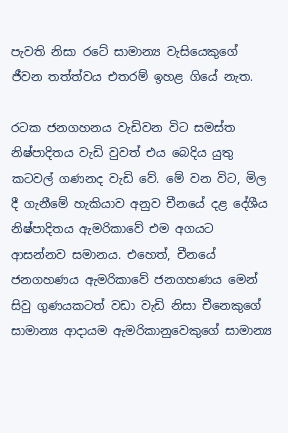පැවති නිසා රටේ සාමාන්‍ය වැසියෙකුගේ ජීවන තත්ත්වය එතරම් ඉහළ ගියේ නැත.

රටක ජනගහනය වැඩිවන විට සමස්ත නිෂ්පාදිතය වැඩි වුවත් එය බෙදිය යුතු කටවල් ගණනද වැඩි වේ. මේ වන විට, මිල දී ගැනීමේ හැකියාව අනුව චීනයේ දළ දේශීය නිෂ්පාදිතය ඇමරිකාවේ එම අගයට ආසන්නව සමානය. එහෙත්, චීනයේ ජනගහණය ඇමරිකාවේ ජනගහණය මෙන් සිවු ගුණයකටත් වඩා වැඩි නිසා චීනෙකුගේ සාමාන්‍ය ආදායම ඇමරිකානුවෙකුගේ සාමාන්‍ය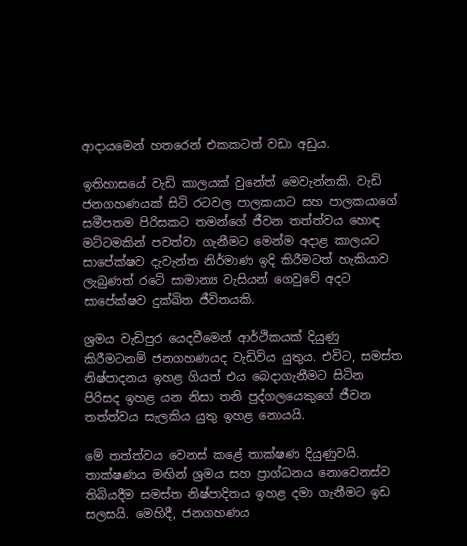ආදායමෙන් හතරෙන් එකකටත් වඩා අඩුය.

ඉතිහාසයේ වැඩි කාලයක් වුනේත් මෙවැන්නකි. වැඩි ජනගහණයක් සිටි රටවල පාලකයාට සහ පාලකයාගේ සමීපතම පිරිසකට තමන්ගේ ජීවන තත්ත්වය හොඳ මට්ටමකින් පවත්වා ගැනීමට මෙන්ම අදාළ කාලයට සාපේක්ෂව දැවැන්ත නිර්මාණ ඉදි කිරීමටත් හැකියාව ලැබුණත් රටේ සාමාන්‍ය වැසියන් ගෙවුවේ අදට සාපේක්ෂව දුක්ඛිත ජීවිතයකි.

ශ්‍රමය වැඩිපුර යෙදවීමෙන් ආර්ථිකයක් දියුණු කිරීමටනම් ජනගහණයද වැඩිවිය යුතුය. එවිට, සමස්ත නිෂ්පාදනය ඉහළ ගියත් එය බෙදාගැනීමට සිටින පිරිසද ඉහළ යන නිසා තනි පුද්ගලයෙකුගේ ජීවන තත්ත්වය සැලකිය යුතු ඉහළ නොයයි.

මේ තත්ත්වය වෙනස් කළේ තාක්ෂණ දියුණුවයි. තාක්ෂණය මඟින් ශ්‍රමය සහ ප්‍රාග්ධනය නොවෙනස්ව තිබියදීම සමස්ත නිෂ්පාදිතය ඉහළ දමා ගැනීමට ඉඩ සලසයි. මෙහිදී, ජනගහණය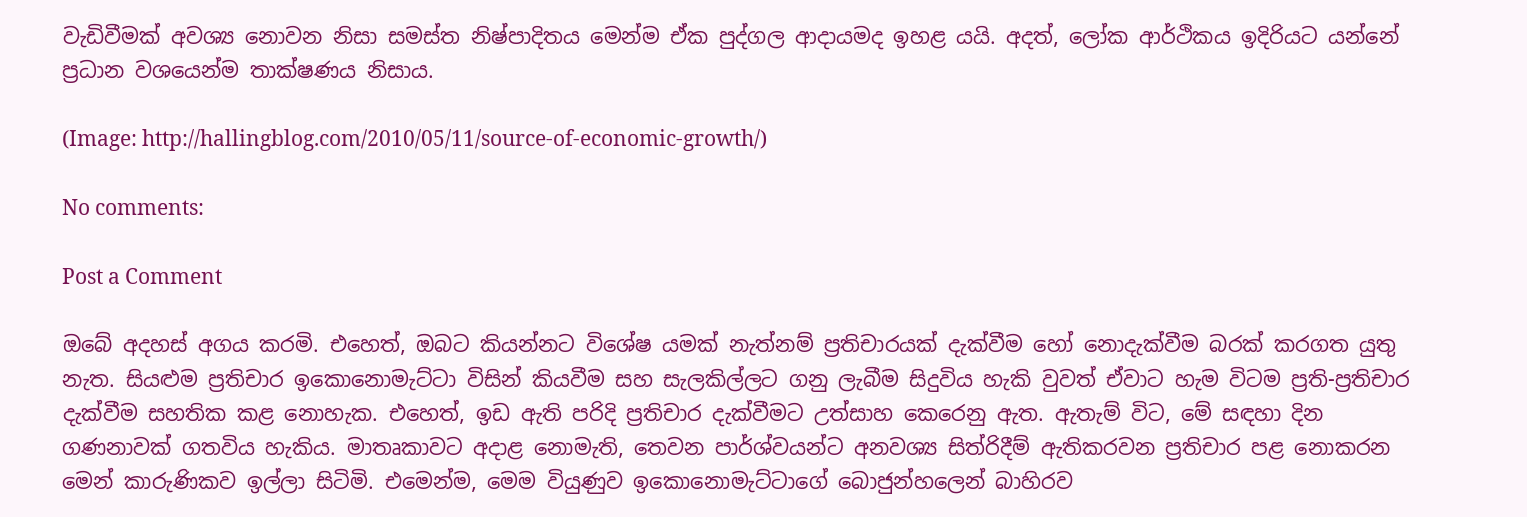වැඩිවීමක් අවශ්‍ය නොවන නිසා සමස්ත නිෂ්පාදිතය මෙන්ම ඒක පුද්ගල ආදායමද ඉහළ යයි. අදත්, ලෝක ආර්ථිකය ඉදිරියට යන්නේ ප්‍රධාන වශයෙන්ම තාක්ෂණය නිසාය.

(Image: http://hallingblog.com/2010/05/11/source-of-economic-growth/)

No comments:

Post a Comment

ඔබේ අදහස් අගය කරමි. එහෙත්, ඔබට කියන්නට විශේෂ යමක් නැත්නම් ප්‍රතිචාරයක් දැක්වීම හෝ නොදැක්වීම බරක් කරගත යුතු නැත. සියළුම ප්‍රතිචාර ඉකොනොමැට්ටා විසින් කියවීම සහ සැලකිල්ලට ගනු ලැබීම සිදුවිය හැකි වුවත් ඒවාට හැම විටම ප්‍රති-ප්‍රතිචාර දැක්වීම සහතික කළ නොහැක. එහෙත්, ඉඩ ඇති පරිදි ප්‍රතිචාර දැක්වීමට උත්සාහ කෙරෙනු ඇත. ඇතැම් විට, මේ සඳහා දින ගණනාවක් ගතවිය හැකිය. මාතෘකාවට අදාළ නොමැති, තෙවන පාර්ශ්වයන්ට අනවශ්‍ය සිත්රිදීම් ඇතිකරවන ප්‍රතිචාර පළ නොකරන මෙන් කාරුණිකව ඉල්ලා සිටිමි. එමෙන්ම, මෙම වියුණුව ඉකොනොමැට්ටාගේ බොජුන්හලෙන් බාහිරව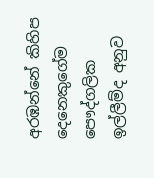අරඹන්නේ කිහිප දෙනෙකුගේම පෞද්ගලික ඉල්ලීම්ද අනුව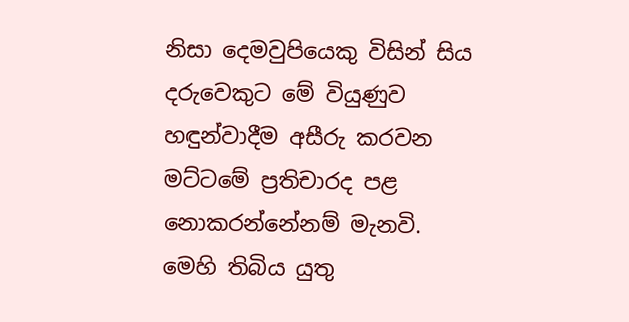නිසා දෙමවුපියෙකු විසින් සිය දරුවෙකුට මේ වියුණුව හඳුන්වාදීම අසීරු කරවන මට්ටමේ ප්‍රතිචාරද පළ නොකරන්නේනම් මැනවි. මෙහි තිබිය යුතු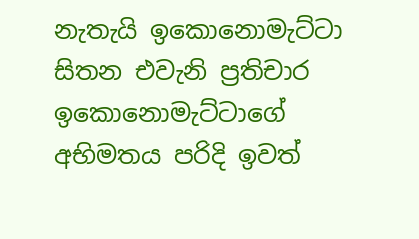නැතැයි ඉකොනොමැට්ටා සිතන එවැනි ප්‍රතිචාර ඉකොනොමැට්ටාගේ අභිමතය පරිදි ඉවත්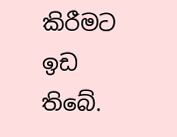කිරීමට ඉඩ තිබේ.